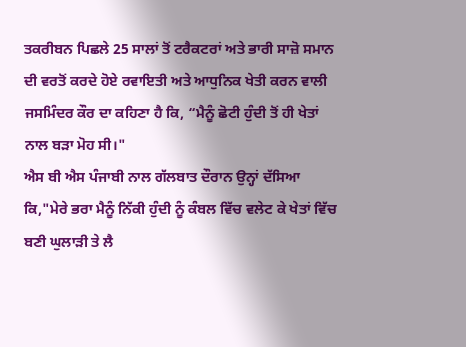ਤਕਰੀਬਨ ਪਿਛਲੇ 25 ਸਾਲਾਂ ਤੋਂ ਟਰੈਕਟਰਾਂ ਅਤੇ ਭਾਰੀ ਸਾਜ਼ੋ ਸਮਾਨ ਦੀ ਵਰਤੋਂ ਕਰਦੇ ਹੋਏ ਰਵਾਇਤੀ ਅਤੇ ਆਧੁਨਿਕ ਖੇਤੀ ਕਰਨ ਵਾਲੀ ਜਸਮਿੰਦਰ ਕੌਰ ਦਾ ਕਹਿਣਾ ਹੈ ਕਿ, “ਮੈਨੂੰ ਛੋਟੀ ਹੁੰਦੀ ਤੋਂ ਹੀ ਖੇਤਾਂ ਨਾਲ ਬੜਾ ਮੋਹ ਸੀ।"
ਐਸ ਬੀ ਐਸ ਪੰਜਾਬੀ ਨਾਲ ਗੱਲਬਾਤ ਦੌਰਾਨ ਉਨ੍ਹਾਂ ਦੱਸਿਆ ਕਿ,"ਮੇਰੇ ਭਰਾ ਮੈਨੂੰ ਨਿੱਕੀ ਹੁੰਦੀ ਨੂੰ ਕੰਬਲ ਵਿੱਚ ਵਲੇਟ ਕੇ ਖੇਤਾਂ ਵਿੱਚ ਬਣੀ ਘੁਲਾੜੀ ਤੇ ਲੈ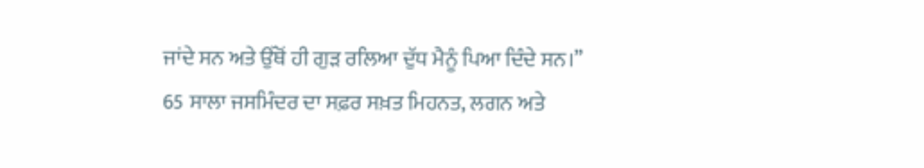ਜਾਂਦੇ ਸਨ ਅਤੇ ਉੱਥੋਂ ਹੀ ਗੁੜ ਰਲਿਆ ਦੁੱਧ ਮੈਨੂੰ ਪਿਆ ਦਿੰਦੇ ਸਨ।”
65 ਸਾਲਾ ਜਸਮਿੰਦਰ ਦਾ ਸਫ਼ਰ ਸਖ਼ਤ ਮਿਹਨਤ, ਲਗਨ ਅਤੇ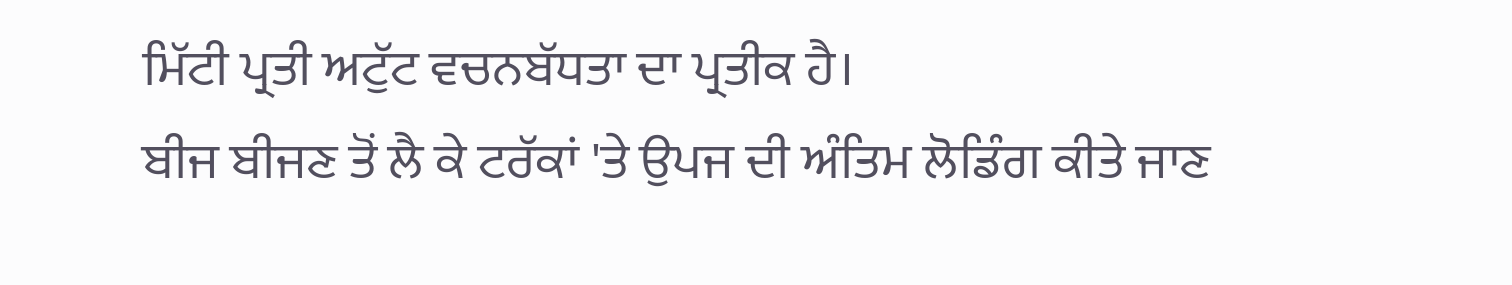ਮਿੱਟੀ ਪ੍ਰਤੀ ਅਟੁੱਟ ਵਚਨਬੱਧਤਾ ਦਾ ਪ੍ਰਤੀਕ ਹੈ।
ਬੀਜ ਬੀਜਣ ਤੋਂ ਲੈ ਕੇ ਟਰੱਕਾਂ 'ਤੇ ਉਪਜ ਦੀ ਅੰਤਿਮ ਲੋਡਿੰਗ ਕੀਤੇ ਜਾਣ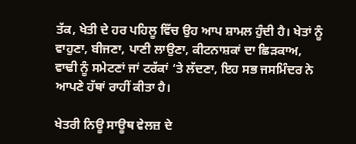ਤੱਕ, ਖੇਤੀ ਦੇ ਹਰ ਪਹਿਲੂ ਵਿੱਚ ਉਹ ਆਪ ਸ਼ਾਮਲ ਹੁੰਦੀ ਹੈ। ਖੇਤਾਂ ਨੂੰ ਵਾਹੁਣਾ, ਬੀਜਣਾ, ਪਾਣੀ ਲਾਉਣਾ, ਕੀਟਨਾਸ਼ਕਾਂ ਦਾ ਛਿੜਕਾਅ, ਵਾਢੀ ਨੂੰ ਸਮੇਟਣਾਂ ਜਾਂ ਟਰੱਕਾਂ ‘ਤੇ ਲੱਦਣਾ, ਇਹ ਸਭ ਜਸਮਿੰਦਰ ਨੇ ਆਪਣੇ ਹੱਥਾਂ ਰਾਹੀਂ ਕੀਤਾ ਹੈ।

ਖੇਤਰੀ ਨਿਊ ਸਾਊਥ ਵੇਲਜ਼ ਦੇ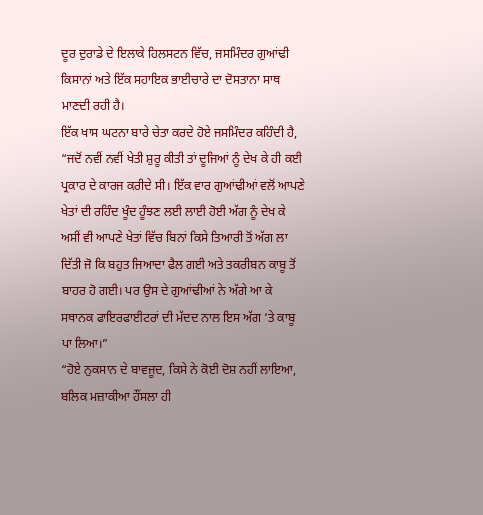ਦੂਰ ਦੁਰਾਡੇ ਦੇ ਇਲਾਕੇ ਹਿਲਸਟਨ ਵਿੱਚ, ਜਸਮਿੰਦਰ ਗੁਆਂਢੀ ਕਿਸਾਨਾਂ ਅਤੇ ਇੱਕ ਸਹਾਇਕ ਭਾਈਚਾਰੇ ਦਾ ਦੋਸਤਾਨਾ ਸਾਥ ਮਾਣਦੀ ਰਹੀ ਹੈ।
ਇੱਕ ਖਾਸ ਘਟਨਾ ਬਾਰੇ ਚੇਤਾ ਕਰਦੇ ਹੋਏ ਜਸਮਿੰਦਰ ਕਹਿੰਦੀ ਹੈ, “ਜਦੋਂ ਨਵੀਂ ਨਵੀਂ ਖੇਤੀ ਸ਼ੁਰੂ ਕੀਤੀ ਤਾਂ ਦੂਜਿਆਂ ਨੂੰ ਦੇਖ ਕੇ ਹੀ ਕਈ ਪ੍ਰਕਾਰ ਦੇ ਕਾਰਜ ਕਰੀਦੇ ਸੀ। ਇੱਕ ਵਾਰ ਗੁਆਂਢੀਆਂ ਵਲੋਂ ਆਪਣੇ ਖੇਤਾਂ ਦੀ ਰਹਿੰਦ ਖੂੰਦ ਹੂੰਝਣ ਲਈ ਲਾਈ ਹੋਈ ਅੱਗ ਨੂੰ ਦੇਖ ਕੇ ਅਸੀਂ ਵੀ ਆਪਣੇ ਖੇਤਾਂ ਵਿੱਚ ਬਿਨਾਂ ਕਿਸੇ ਤਿਆਰੀ ਤੋਂ ਅੱਗ ਲਾ ਦਿੱਤੀ ਜੋ ਕਿ ਬਹੁਤ ਜਿਆਦਾ ਫੈਲ ਗਈ ਅਤੇ ਤਕਰੀਬਨ ਕਾਬੂ ਤੋਂ ਬਾਹਰ ਹੋ ਗਈ। ਪਰ ਉਸ ਦੇ ਗੁਆਂਢੀਆਂ ਨੇ ਅੱਗੇ ਆ ਕੇ ਸਥਾਨਕ ਫਾਇਰਫਾਈਟਰਾਂ ਦੀ ਮੱਦਦ ਨਾਲ ਇਸ ਅੱਗ ‘ਤੇ ਕਾਬੂ ਪਾ ਲਿਆ।”
“ਹੋਏ ਨੁਕਸਾਨ ਦੇ ਬਾਵਜੂਦ, ਕਿਸੇ ਨੇ ਕੋਈ ਦੋਸ਼ ਨਹੀਂ ਲਾਇਆ, ਬਲਿਕ ਮਜ਼ਾਕੀਆ ਹੌਂਸਲਾ ਹੀ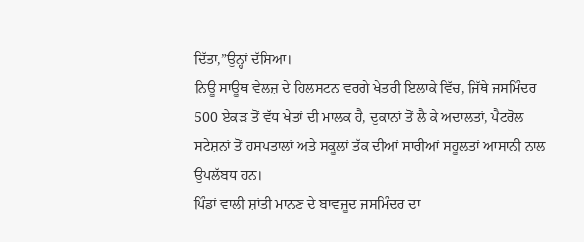ਦਿੱਤਾ,”ਉਨ੍ਹਾਂ ਦੱਸਿਆ।
ਨਿਊ ਸਾਊਥ ਵੇਲਜ਼ ਦੇ ਹਿਲਸਟਨ ਵਰਗੇ ਖੇਤਰੀ ਇਲਾਕੇ ਵਿੱਚ, ਜਿੱਥੇ ਜਸਮਿੰਦਰ 500 ਏਕੜ ਤੋਂ ਵੱਧ ਖੇਤਾਂ ਦੀ ਮਾਲਕ ਹੈ, ਦੁਕਾਨਾਂ ਤੋਂ ਲੈ ਕੇ ਅਦਾਲਤਾਂ, ਪੈਟਰੋਲ ਸਟੇਸ਼ਨਾਂ ਤੋਂ ਹਸਪਤਾਲਾਂ ਅਤੇ ਸਕੂਲਾਂ ਤੱਕ ਦੀਆਂ ਸਾਰੀਆਂ ਸਹੂਲਤਾਂ ਆਸਾਨੀ ਨਾਲ ਉਪਲੱਬਧ ਹਨ।
ਪਿੰਡਾਂ ਵਾਲੀ ਸ਼ਾਂਤੀ ਮਾਨਣ ਦੇ ਬਾਵਜੂਦ ਜਸਮਿੰਦਰ ਦਾ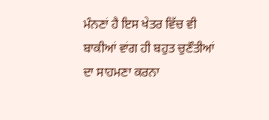ਮੰਨਣਾਂ ਹੈ ਇਸ ਖੇਤਰ ਵਿੱਚ ਵੀ ਬਾਕੀਆਂ ਵਾਂਗ ਹੀ ਬਹੁਤ ਚੁਣੌਤੀਆਂ ਦਾ ਸਾਹਮਣਾ ਕਰਨਾ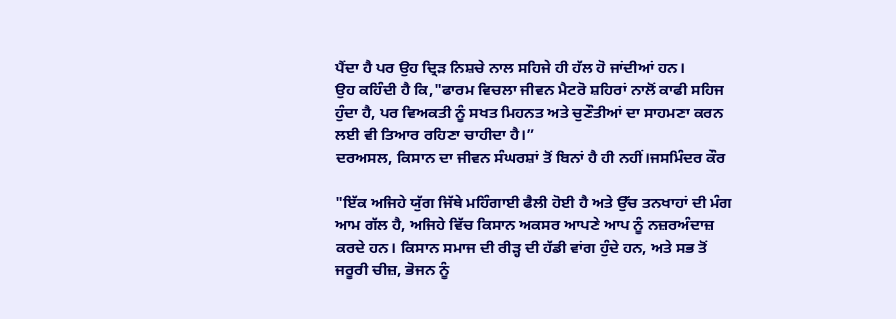ਪੈਂਦਾ ਹੈ ਪਰ ਉਹ ਦ੍ਰਿੜ ਨਿਸ਼ਚੇ ਨਾਲ ਸਹਿਜੇ ਹੀ ਹੱਲ ਹੋ ਜਾਂਦੀਆਂ ਹਨ।
ਉਹ ਕਹਿੰਦੀ ਹੈ ਕਿ,"ਫਾਰਮ ਵਿਚਲਾ ਜੀਵਨ ਮੈਟਰੋ ਸ਼ਹਿਰਾਂ ਨਾਲੋਂ ਕਾਫੀ ਸਹਿਜ ਹੁੰਦਾ ਹੈ, ਪਰ ਵਿਅਕਤੀ ਨੂੰ ਸਖਤ ਮਿਹਨਤ ਅਤੇ ਚੁਣੌਤੀਆਂ ਦਾ ਸਾਹਮਣਾ ਕਰਨ ਲਈ ਵੀ ਤਿਆਰ ਰਹਿਣਾ ਚਾਹੀਦਾ ਹੈ।”
ਦਰਅਸਲ, ਕਿਸਾਨ ਦਾ ਜੀਵਨ ਸੰਘਰਸ਼ਾਂ ਤੋਂ ਬਿਨਾਂ ਹੈ ਹੀ ਨਹੀਂ।ਜਸਮਿੰਦਰ ਕੌਰ

"ਇੱਕ ਅਜਿਹੇ ਯੁੱਗ ਜਿੱਥੇ ਮਹਿੰਗਾਈ ਫੈਲੀ ਹੋਈ ਹੈ ਅਤੇ ਉੱਚ ਤਨਖਾਹਾਂ ਦੀ ਮੰਗ ਆਮ ਗੱਲ ਹੈ, ਅਜਿਹੇ ਵਿੱਚ ਕਿਸਾਨ ਅਕਸਰ ਆਪਣੇ ਆਪ ਨੂੰ ਨਜ਼ਰਅੰਦਾਜ਼ ਕਰਦੇ ਹਨ। ਕਿਸਾਨ ਸਮਾਜ ਦੀ ਰੀੜ੍ਹ ਦੀ ਹੱਡੀ ਵਾਂਗ ਹੁੰਦੇ ਹਨ, ਅਤੇ ਸਭ ਤੋਂ ਜਰੂਰੀ ਚੀਜ਼, ਭੋਜਨ ਨੂੰ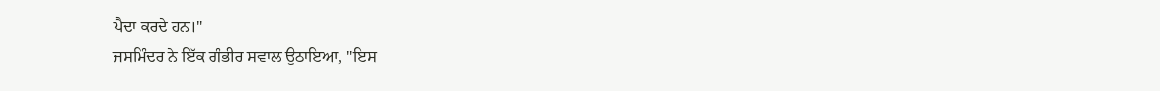ਪੈਦਾ ਕਰਦੇ ਹਨ।"
ਜਸਮਿੰਦਰ ਨੇ ਇੱਕ ਗੰਭੀਰ ਸਵਾਲ ਉਠਾਇਆ, "ਇਸ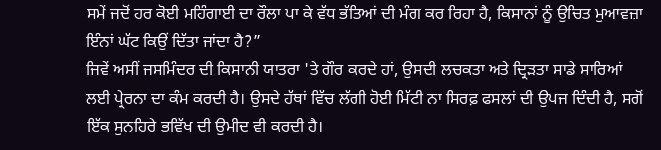ਸਮੇਂ ਜਦੋਂ ਹਰ ਕੋਈ ਮਹਿੰਗਾਈ ਦਾ ਰੌਲਾ ਪਾ ਕੇ ਵੱਧ ਭੱਤਿਆਂ ਦੀ ਮੰਗ ਕਰ ਰਿਹਾ ਹੈ, ਕਿਸਾਨਾਂ ਨੂੰ ਉਚਿਤ ਮੁਆਵਜ਼ਾ ਇੰਨਾਂ ਘੱਟ ਕਿਉਂ ਦਿੱਤਾ ਜਾਂਦਾ ਹੈ?”
ਜਿਵੇਂ ਅਸੀਂ ਜਸਮਿੰਦਰ ਦੀ ਕਿਸਾਨੀ ਯਾਤਰਾ 'ਤੇ ਗੌਰ ਕਰਦੇ ਹਾਂ, ਉਸਦੀ ਲਚਕਤਾ ਅਤੇ ਦ੍ਰਿੜਤਾ ਸਾਡੇ ਸਾਰਿਆਂ ਲਈ ਪ੍ਰੇਰਨਾ ਦਾ ਕੰਮ ਕਰਦੀ ਹੈ। ਉਸਦੇ ਹੱਥਾਂ ਵਿੱਚ ਲੱਗੀ ਹੋਈ ਮਿੱਟੀ ਨਾ ਸਿਰਫ਼ ਫਸਲਾਂ ਦੀ ਉਪਜ ਦਿੰਦੀ ਹੈ, ਸਗੋਂ ਇੱਕ ਸੁਨਹਿਰੇ ਭਵਿੱਖ ਦੀ ਉਮੀਦ ਵੀ ਕਰਦੀ ਹੈ।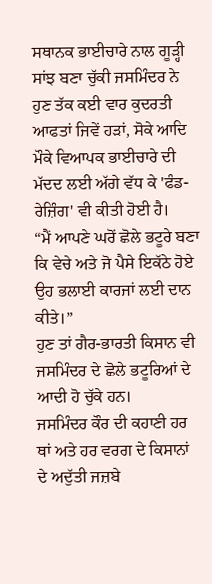ਸਥਾਨਕ ਭਾਈਚਾਰੇ ਨਾਲ ਗੂੜ੍ਹੀ ਸਾਂਝ ਬਣਾ ਚੁੱਕੀ ਜਸਮਿੰਦਰ ਨੇ ਹੁਣ ਤੱਕ ਕਈ ਵਾਰ ਕੁਦਰਤੀ ਆਫਤਾਂ ਜਿਵੇਂ ਹੜਾਂ, ਸੋਕੇ ਆਦਿ ਮੌਕੇ ਵਿਆਪਕ ਭਾਈਚਾਰੇ ਦੀ ਮੱਦਦ ਲਈ ਅੱਗੇ ਵੱਧ ਕੇ 'ਫੰਡ-ਰੇਜ਼ਿੰਗ' ਵੀ ਕੀਤੀ ਹੋਈ ਹੈ।
“ਮੈਂ ਆਪਣੇ ਘਰੋਂ ਛੋਲੇ ਭਟੂਰੇ ਬਣਾ ਕਿ ਵੇਚੇ ਅਤੇ ਜੋ ਪੈਸੇ ਇਕੱਠੇ ਹੋਏ ਉਹ ਭਲਾਈ ਕਾਰਜਾਂ ਲਈ ਦਾਨ ਕੀਤੇ।”
ਹੁਣ ਤਾਂ ਗੈਰ-ਭਾਰਤੀ ਕਿਸਾਨ ਵੀ ਜਸਮਿੰਦਰ ਦੇ ਛੋਲੇ ਭਟੂਰਿਆਂ ਦੇ ਆਦੀ ਹੋ ਚੁੱਕੇ ਹਨ।
ਜਸਮਿੰਦਰ ਕੌਰ ਦੀ ਕਹਾਣੀ ਹਰ ਥਾਂ ਅਤੇ ਹਰ ਵਰਗ ਦੇ ਕਿਸਾਨਾਂ ਦੇ ਅਦੁੱਤੀ ਜਜ਼ਬੇ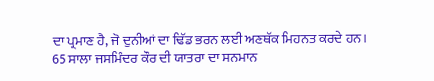ਦਾ ਪ੍ਰਮਾਣ ਹੈ, ਜੋ ਦੁਨੀਆਂ ਦਾ ਢਿੱਡ ਭਰਨ ਲਈ ਅਣਥੱਕ ਮਿਹਨਤ ਕਰਦੇ ਹਨ।
65 ਸਾਲਾ ਜਸਮਿੰਦਰ ਕੌਰ ਦੀ ਯਾਤਰਾ ਦਾ ਸਨਮਾਨ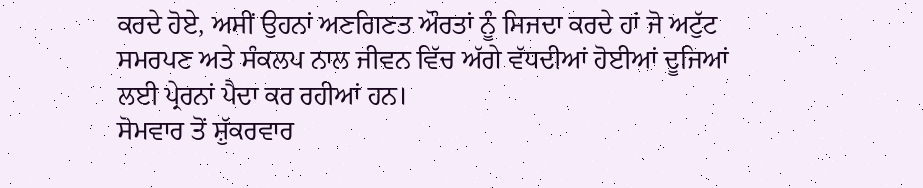ਕਰਦੇ ਹੋਏ, ਅਸੀਂ ਉਹਨਾਂ ਅਣਗਿਣਤ ਔਰਤਾਂ ਨੂੰ ਸਿਜਦਾ ਕਰਦੇ ਹਾਂ ਜੋ ਅਟੁੱਟ ਸਮਰਪਣ ਅਤੇ ਸੰਕਲਪ ਨਾਲ ਜੀਵਨ ਵਿੱਚ ਅੱਗੇ ਵੱਧਦੀਆਂ ਹੋਈਆਂ ਦੂਜਿਆਂ ਲਈ ਪ੍ਰੇਰਨਾਂ ਪੈਦਾ ਕਰ ਰਹੀਆਂ ਹਨ।
ਸੋਮਵਾਰ ਤੋਂ ਸ਼ੁੱਕਰਵਾਰ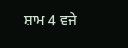ਸ਼ਾਮ 4 ਵਜੇ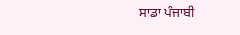ਸਾਡਾ ਪੰਜਾਬੀ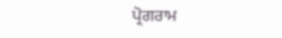ਪ੍ਰੋਗਰਾਮ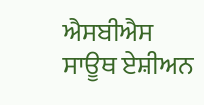ਐਸਬੀਐਸ ਸਾਊਥ ਏਸ਼ੀਅਨ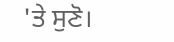'ਤੇ ਸੁਣੋ।